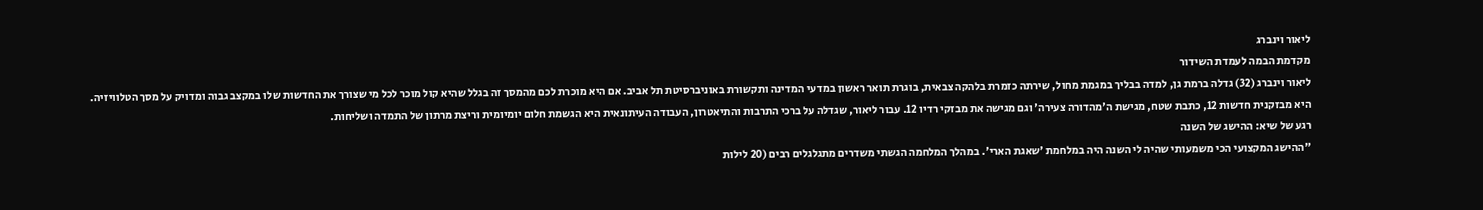ליאור וינברג
מקדמת הבמה לעמדת השידור
ליאור וינברג (32) גדלה ברמת גן, למדה בבליך במגמת מחול, שירתה כזמרת בלהקה צבאית, בוגרת תואר ראשון במדעי המדינה ותקשורת באוניברסיטת תל אביב. אם היא מוכרת לכם מהמסך זה בגלל שהיא קול מוכר לכל מי שצורך את החדשות שלו במקצב גבוה ומדויק על מסך הטלוויזיה. היא מבזקנית חדשות 12, כתבת שטח, מגישת ה'מהדורה צעירה' וגם מגישה את מבזקי רדיו 12. עבור ליאור, שגדלה על ברכי התרבות והתיאטרון, העבודה העיתונאית היא הגשמת חלום יומיומית וריצת מרתון של התמדה ושליחות.
רגע של שיא: ההישג של השנה
"ההישג המקצועי הכי משמעותי שהיה לי השנה היה במלחמת 'שאגת הארי'. במהלך המלחמה הגשתי משדרים מתגלגלים רבים (20 לילות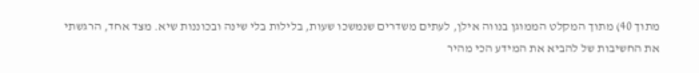מתוך 40) מתוך המקלט הממוגן בנווה אילן, לעתים משדרים שנמשכו שעות, בלילות בלי שינה ובכוננות שיא. מצד אחד, הרגשתי את החשיבות של להביא את המידע הכי מהיר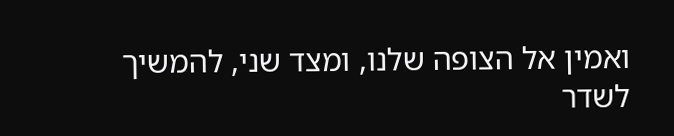ואמין אל הצופה שלנו, ומצד שני, להמשיך לשדר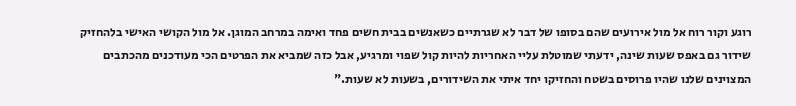רוגע וקור רוח אל מול אירועים שהם בסופו של דבר לא שגרתיים כשאנשים בבית חשים פחד ואימה במרחב המוגן. אל מול הקושי האישי בלהחזיק שידור גם באפס שעות שינה, ידעתי שמוטלת עליי האחריות להיות קול שפוי ומרגיע, אבל כזה שמביא את הפרטים הכי מעודכנים מהכתבים המצוינים שלנו שהיו פרוסים בשטח והחזיקו יחד איתי את השידורים, בשעות לא שעות."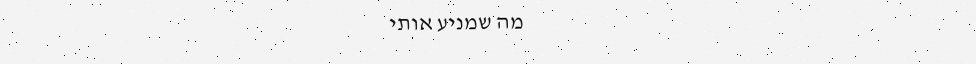מה שמניע אותי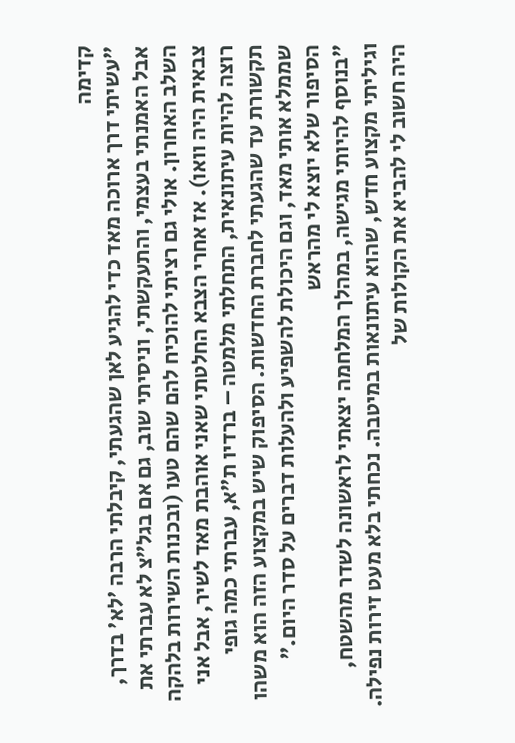קדימה
"עשיתי דרך ארוכה מאד כדי להגיע לאן שהגעתי, קיבלתי הרבה 'לא' בדרך, אבל האמנתי בעצמי, והתעקשתי, וניסיתי שוב, גם אם בגל״צ לא עברתי את השלב האחרון. אולי גם רציתי להוכיח להם שהם טעו (ובכנות השירות בלהקה צבאית היה וואו). אז אחרי הצבא החלטתי שאני אוהבת מאד לשיר, אבל אני רוצה להיות עיתונאית, התחלתי מלמטה – ברדיו ת״א, עברתי כמה גופי תקשורת עד שהגעתי לחברת החדשות. הסיפוק שיש במקצוע הזה הוא משהו שממלא אותי מאד, וגם היכולת להשפיע ולהעלות דברים על סדר היום."
הסיפור שלא יוצא לי מהראש
"בנוסף להיותי מגישה, במהלך המלחמה יצאתי לראשונה לשדר מהשטח, וגיליתי מקצוע חדש, שהוא עיתונאות במיטבה. נכחתי בלא מעט זירות נפילה. היה חשוב לי להביא את הקולות של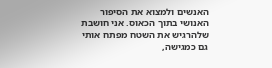האנשים ולמצוא את הסיפור האנושי בתוך הכאוס. אני חושבת שלהרגיש את השטח מפתח אותי גם כמגישה,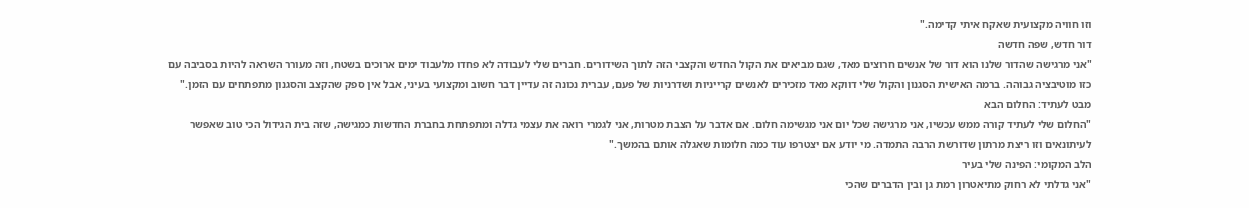וזו חוויה מקצועית שאקח איתי קדימה."
דור חדש, שפה חדשה
"אני מרגישה שהדור שלנו הוא דור של אנשים חרוצים מאד, שגם מביאים את הקול החדש והקצבי הזה לתוך השידורים. חברים שלי לעבודה לא פחדו מלעבוד ימים ארוכים בשטח, וזה מעורר השראה להיות בסביבה עם כזו מוטיבציה גבוהה. ברמה האישית הסגנון והקול שלי דווקא מאד מזכירים לאנשים קרייניות ושדרניות של פעם, עברית נכונה זה עדיין דבר חשוב ומקצועי בעיני, אבל אין ספק שהקצב והסגנון מתפתחים עם הזמן."
מבט לעתיד: החלום הבא
"החלום שלי לעתיד קורה ממש עכשיו, אני מרגישה שכל יום אני מגשימה חלום. אם אדבר על הצבת מטרות, אני לגמרי רואה את עצמי גדלה ומתפתחת בחברת החדשות כמגישה, שזה בית הגידול הכי טוב שאפשר לעיתונאים וזו ריצת מרתון שדורשת הרבה התמדה. מי יודע אם יצטרפו עוד כמה חלומות שאגלה אותם בהמשך."
הלב המקומי: הפינה שלי בעיר
"אני גדלתי לא רחוק מתיאטרון רמת גן ובין הדברים שהכי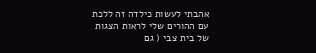אהבתי לעשות כילדה זה ללכת עם ההורים שלי לראות הצגות של בית צבי ( גם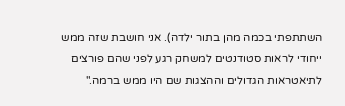השתתפתי בכמה מהן בתור ילדה). אני חושבת שזה ממש ייחודי לראות סטודנטים למשחק רגע לפני שהם פורצים לתיאטראות הגדולים וההצגות שם היו ממש ברמה."